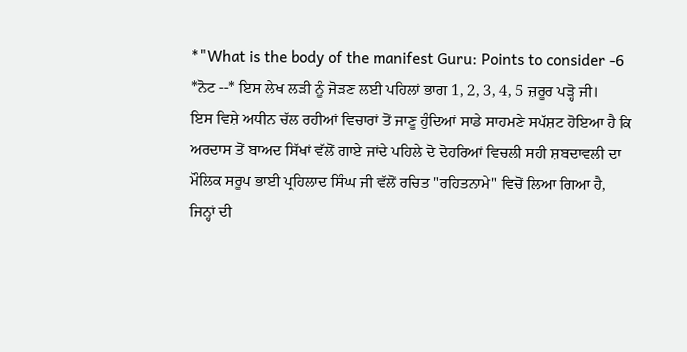*"What is the body of the manifest Guru: Points to consider -6
*ਨੋਟ --* ਇਸ ਲੇਖ ਲੜੀ ਨੂੰ ਜੋੜਣ ਲਈ ਪਹਿਲਾਂ ਭਾਗ 1, 2, 3, 4, 5 ਜ਼ਰੂਰ ਪੜ੍ਹੋ ਜੀ।
ਇਸ ਵਿਸ਼ੇ ਅਧੀਨ ਚੱਲ ਰਹੀਆਂ ਵਿਚਾਰਾਂ ਤੋਂ ਜਾਣੂ ਹੁੰਦਿਆਂ ਸਾਡੇ ਸਾਹਮਣੇ ਸਪੱਸ਼ਟ ਹੋਇਆ ਹੈ ਕਿ ਅਰਦਾਸ ਤੋਂ ਬਾਅਦ ਸਿੱਖਾਂ ਵੱਲੋਂ ਗਾਏ ਜਾਂਦੇ ਪਹਿਲੇ ਦੋ ਦੋਹਰਿਆਂ ਵਿਚਲੀ ਸਹੀ ਸ਼ਬਦਾਵਲੀ ਦਾ ਮੌਲਿਕ ਸਰੂਪ ਭਾਈ ਪ੍ਰਹਿਲਾਦ ਸਿੰਘ ਜੀ ਵੱਲੋਂ ਰਚਿਤ "ਰਹਿਤਨਾਮੇ" ਵਿਚੋਂ ਲਿਆ ਗਿਆ ਹੈ, ਜਿਨ੍ਹਾਂ ਦੀ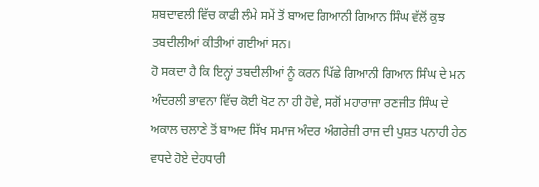ਸ਼ਬਦਾਵਲੀ ਵਿੱਚ ਕਾਫੀ ਲੰਮੇ ਸਮੇਂ ਤੋਂ ਬਾਅਦ ਗਿਆਨੀ ਗਿਆਨ ਸਿੰਘ ਵੱਲੋਂ ਕੁਝ ਤਬਦੀਲੀਆਂ ਕੀਤੀਆਂ ਗਈਆਂ ਸਨ।
ਹੋ ਸਕਦਾ ਹੈ ਕਿ ਇਨ੍ਹਾਂ ਤਬਦੀਲੀਆਂ ਨੂੰ ਕਰਨ ਪਿੱਛੇ ਗਿਆਨੀ ਗਿਆਨ ਸਿੰਘ ਦੇ ਮਨ ਅੰਦਰਲੀ ਭਾਵਨਾ ਵਿੱਚ ਕੋਈ ਖੋਟ ਨਾ ਹੀ ਹੋਵੇ, ਸਗੋਂ ਮਹਾਰਾਜਾ ਰਣਜੀਤ ਸਿੰਘ ਦੇ ਅਕਾਲ ਚਲਾਣੇ ਤੋਂ ਬਾਅਦ ਸਿੱਖ ਸਮਾਜ ਅੰਦਰ ਅੰਗਰੇਜ਼ੀ ਰਾਜ ਦੀ ਪੁਸ਼ਤ ਪਨਾਹੀ ਹੇਠ ਵਧਦੇ ਹੋਏ ਦੇਹਧਾਰੀ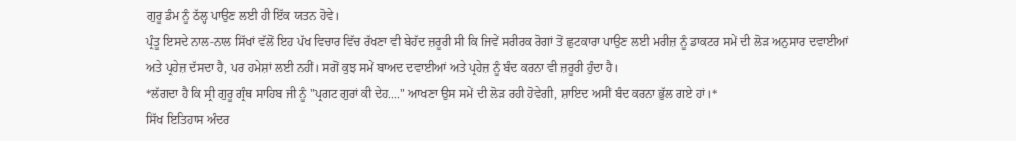ਗੁਰੂ ਡੰਮ ਨੂੰ ਠੱਲ੍ਹ ਪਾਉਣ ਲਈ ਹੀ ਇੱਕ ਯਤਨ ਹੋਵੇ।
ਪ੍ਰੰਤੂ ਇਸਦੇ ਨਾਲ-ਨਾਲ ਸਿੱਖਾਂ ਵੱਲੋਂ ਇਹ ਪੱਖ ਵਿਚਾਰ ਵਿੱਚ ਰੱਖਣਾ ਵੀ ਬੇਹੱਦ ਜ਼ਰੂਰੀ ਸੀ ਕਿ ਜਿਵੇਂ ਸਰੀਰਕ ਰੋਗਾਂ ਤੋਂ ਛੁਟਕਾਰਾ ਪਾਉਣ ਲਈ ਮਰੀਜ਼ ਨੂੰ ਡਾਕਟਰ ਸਮੇਂ ਦੀ ਲੋੜ ਅਨੁਸਾਰ ਦਵਾਈਆਂ ਅਤੇ ਪ੍ਰਹੇਜ਼ ਦੱਸਦਾ ਹੈ, ਪਰ ਹਮੇਸ਼ਾਂ ਲਈ ਨਹੀਂ। ਸਗੋਂ ਕੁਝ ਸਮੇਂ ਬਾਅਦ ਦਵਾਈਆਂ ਅਤੇ ਪ੍ਰਹੇਜ਼ ਨੂੰ ਬੰਦ ਕਰਨਾ ਵੀ ਜ਼ਰੂਰੀ ਹੁੰਦਾ ਹੈ।
*ਲੱਗਦਾ ਹੈ ਕਿ ਸ੍ਰੀ ਗੁਰੂ ਗ੍ਰੰਥ ਸਾਹਿਬ ਜੀ ਨੂੰ "ਪ੍ਰਗਟ ਗੁਰਾਂ ਕੀ ਦੇਹ...." ਆਖਣਾ ਉਸ ਸਮੇਂ ਦੀ ਲੋੜ ਰਹੀ ਹੋਵੇਗੀ, ਸ਼ਾਇਦ ਅਸੀਂ ਬੰਦ ਕਰਨਾ ਭੁੱਲ ਗਏ ਹਾਂ।*
ਸਿੱਖ ਇਤਿਹਾਸ ਅੰਦਰ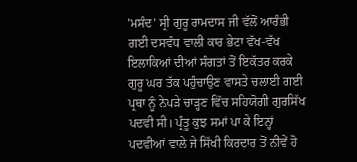'ਮਸੰਦ' ਸ੍ਰੀ ਗੁਰੂ ਰਾਮਦਾਸ ਜੀ ਵੱਲੋਂ ਆਰੰਭੀ ਗਈ ਦਸਵੰਧ ਵਾਲੀ ਕਾਰ ਭੇਟਾ ਵੱਖ-ਵੱਖ ਇਲਾਕਿਆਂ ਦੀਆਂ ਸੰਗਤਾਂ ਤੋਂ ਇਕੱਤਰ ਕਰਕੇ ਗੁਰੂ ਘਰ ਤੱਕ ਪਹੁੰਚਾਉਣ ਵਾਸਤੇ ਚਲਾਈ ਗਈ ਪ੍ਰਥਾ ਨੂੰ ਨੇਪੜੇ ਚਾੜ੍ਹਣ ਵਿੱਚ ਸਹਿਯੋਗੀ ਗੁਰਸਿੱਖ ਪਦਵੀ ਸੀ। ਪ੍ਰੰਤੂ ਕੁਝ ਸਮਾਂ ਪਾ ਕੇ ਇਨ੍ਹਾਂ ਪਦਵੀਆਂ ਵਾਲੇ ਜੇ ਸਿੱਖੀ ਕਿਰਦਾਰ ਤੋਂ ਨੀਵੇਂ ਹੋ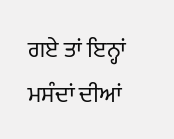ਗਏ ਤਾਂ ਇਨ੍ਹਾਂ ਮਸੰਦਾਂ ਦੀਆਂ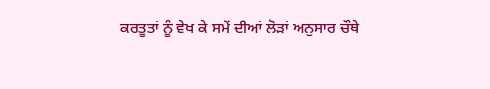ਕਰਤੂਤਾਂ ਨੂੰ ਵੇਖ ਕੇ ਸਮੇਂ ਦੀਆਂ ਲੋੜਾਂ ਅਨੁਸਾਰ ਚੌਥੇ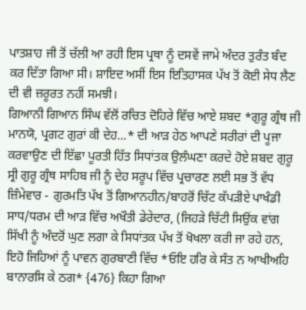ਪਾਤਸ਼ਾਹ ਜੀ ਤੋਂ ਚੱਲੀ ਆ ਰਹੀ ਇਸ ਪ੍ਰਥਾ ਨੂੰ ਦਸਵੇਂ ਜਾਮੇ ਅੰਦਰ ਤੁਰੰਤ ਬੰਦ ਕਰ ਦਿੱਤਾ ਗਿਆ ਸੀ। ਸ਼ਾਇਦ ਅਸੀਂ ਇਸ ਇਤਿਹਾਸਕ ਪੱਖ ਤੋਂ ਕੋਈ ਸੇਧ ਲੈਣ ਦੀ ਵੀ ਜ਼ਰੂਰਤ ਨਹੀਂ ਸਮਝੀ।
ਗਿਆਨੀ ਗਿਆਨ ਸਿੰਘ ਵੱਲੋਂ ਰਚਿਤ ਦੋਹਿਰੇ ਵਿੱਚ ਆਏ ਸ਼ਬਦ *ਗੁਰੂ ਗ੍ਰੰਥ ਜੀ ਮਾਨਯੋ, ਪ੍ਰਗਟ ਗੁਰਾਂ ਕੀ ਦੇਹ...* ਦੀ ਆੜ ਹੇਠ ਆਪਣੇ ਸਰੀਰਾਂ ਦੀ ਪੂਜਾ ਕਰਵਾਉਣ ਦੀ ਇੱਛਾ ਪੂਰਤੀ ਹਿੱਤ ਸਿਧਾਂਤਕ ਉਲੰਘਣਾ ਕਰਦੇ ਹੋਏ ਸ਼ਬਦ ਗੁਰੂ ਸ੍ਰੀ ਗੁਰੂ ਗ੍ਰੰਥ ਸਾਹਿਬ ਜੀ ਨੂੰ ਦੇਹ ਸਰੂਪ ਵਿੱਚ ਪ੍ਰਚਾਰਣ ਲਈ ਸਭ ਤੋਂ ਵੱਧ ਜ਼ਿੰਮੇਵਾਰ - ਗੁਰਮਤਿ ਪੱਖ ਤੋਂ ਗਿਆਨਹੀਨ/ਬਾਹਰੋਂ ਚਿੱਟ ਕੱਪੜੀਏ ਪਾਖੰਡੀ ਸਾਧ/ਧਰਮ ਦੀ ਆੜ ਵਿੱਚ ਅਖੌਤੀ ਡੇਰੇਦਾਰ, (ਜਿਹੜੇ ਚਿੱਟੀ ਸਿਉਂਕ ਵਾਂਗ ਸਿੱਖੀ ਨੂੰ ਅੰਦਰੋਂ ਘੁਣ ਲਗਾ ਕੇ ਸਿਧਾਂਤਕ ਪੱਖ ਤੋਂ ਖੋਖਲਾ ਕਰੀ ਜਾ ਰਹੇ ਹਨ, ਇਹੋ ਜਿਹਿਆਂ ਨੂੰ ਪਾਵਨ ਗੁਰਬਾਣੀ ਵਿੱਚ *ਓਇ ਹਰਿ ਕੇ ਸੰਤ ਨ ਆਖੀਅਹਿ ਬਾਨਾਰਸਿ ਕੇ ਠਗ* {476} ਕਿਹਾ ਗਿਆ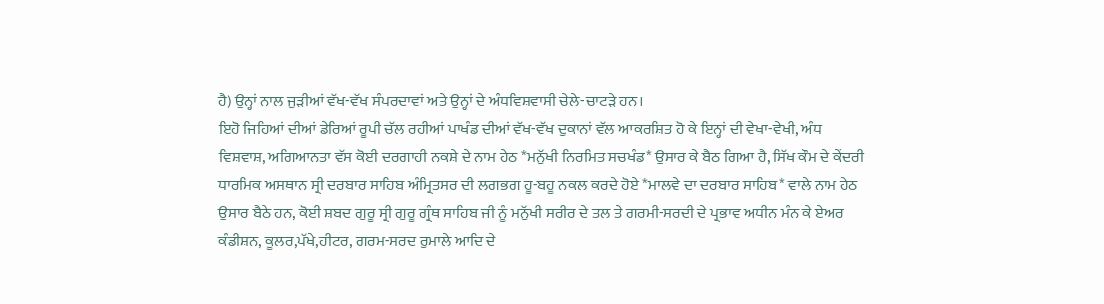ਹੈ) ਉਨ੍ਹਾਂ ਨਾਲ ਜੁੜੀਆਂ ਵੱਖ-ਵੱਖ ਸੰਪਰਦਾਵਾਂ ਅਤੇ ਉਨ੍ਹਾਂ ਦੇ ਅੰਧਵਿਸ਼ਵਾਸੀ ਚੇਲੇ-ਚਾਟੜੇ ਹਨ।
ਇਹੋ ਜਿਹਿਆਂ ਦੀਆਂ ਡੇਰਿਆਂ ਰੂਪੀ ਚੱਲ ਰਹੀਆਂ ਪਾਖੰਡ ਦੀਆਂ ਵੱਖ-ਵੱਖ ਦੁਕਾਨਾਂ ਵੱਲ ਆਕਰਸ਼ਿਤ ਹੋ ਕੇ ਇਨ੍ਹਾਂ ਦੀ ਵੇਖਾ-ਵੇਖੀ, ਅੰਧ ਵਿਸ਼ਵਾਸ਼, ਅਗਿਆਨਤਾ ਵੱਸ ਕੋਈ ਦਰਗਾਹੀ ਨਕਸ਼ੇ ਦੇ ਨਾਮ ਹੇਠ *ਮਨੁੱਖੀ ਨਿਰਮਿਤ ਸਚਖੰਡ* ਉਸਾਰ ਕੇ ਬੈਠ ਗਿਆ ਹੈ, ਸਿੱਖ ਕੌਮ ਦੇ ਕੇਂਦਰੀ ਧਾਰਮਿਕ ਅਸਥਾਨ ਸ੍ਰੀ ਦਰਬਾਰ ਸਾਹਿਬ ਅੰਮ੍ਰਿਤਸਰ ਦੀ ਲਗਭਗ ਹੂ-ਬਹੂ ਨਕਲ ਕਰਦੇ ਹੋਏ *ਮਾਲਵੇ ਦਾ ਦਰਬਾਰ ਸਾਹਿਬ* ਵਾਲੇ ਨਾਮ ਹੇਠ ਉਸਾਰ ਬੈਠੇ ਹਨ, ਕੋਈ ਸ਼ਬਦ ਗੁਰੂ ਸ੍ਰੀ ਗੁਰੂ ਗ੍ਰੰਥ ਸਾਹਿਬ ਜੀ ਨੂੰ ਮਨੁੱਖੀ ਸਰੀਰ ਦੇ ਤਲ ਤੇ ਗਰਮੀ-ਸਰਦੀ ਦੇ ਪ੍ਰਭਾਵ ਅਧੀਨ ਮੰਨ ਕੇ ਏਅਰ ਕੰਡੀਸ਼ਨ, ਕੂਲਰ,ਪੱਖੇ,ਹੀਟਰ, ਗਰਮ-ਸਰਦ ਰੁਮਾਲੇ ਆਦਿ ਦੇ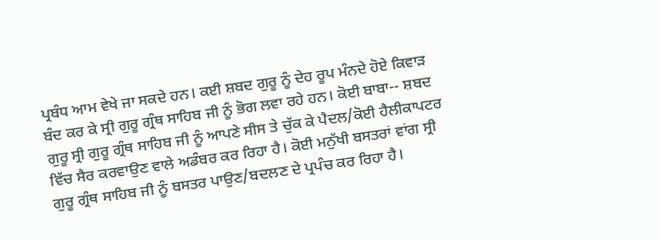ਪ੍ਰਬੰਧ ਆਮ ਵੇਖੇ ਜਾ ਸਕਦੇ ਹਨ। ਕਈ ਸ਼ਬਦ ਗੁਰੂ ਨੂੰ ਦੇਹ ਰੂਪ ਮੰਨਦੇ ਹੋਏ ਕਿਵਾੜ ਬੰਦ ਕਰ ਕੇ ਸ੍ਰੀ ਗੁਰੂ ਗ੍ਰੰਥ ਸਾਹਿਬ ਜੀ ਨੂੰ ਭੋਗ ਲਵਾ ਰਹੇ ਹਨ। ਕੋਈ ਬਾਬਾ-- ਸ਼ਬਦ ਗੁਰੂ ਸ੍ਰੀ ਗੁਰੂ ਗ੍ਰੰਥ ਸਾਹਿਬ ਜੀ ਨੂੰ ਆਪਣੇ ਸੀਸ ਤੇ ਚੁੱਕ ਕੇ ਪੈਦਲ/ਕੋਈ ਹੈਲੀਕਾਪਟਰ ਵਿੱਚ ਸੈਰ ਕਰਵਾਉਣ ਵਾਲੇ ਅਡੰਬਰ ਕਰ ਰਿਹਾ ਹੈ। ਕੋਈ ਮਨੁੱਖੀ ਬਸਤਰਾਂ ਵਾਂਗ ਸ੍ਰੀ ਗੁਰੂ ਗ੍ਰੰਥ ਸਾਹਿਬ ਜੀ ਨੂੰ ਬਸਤਰ ਪਾਉਣ/ਬਦਲਣ ਦੇ ਪ੍ਰਪੰਚ ਕਰ ਰਿਹਾ ਹੈ।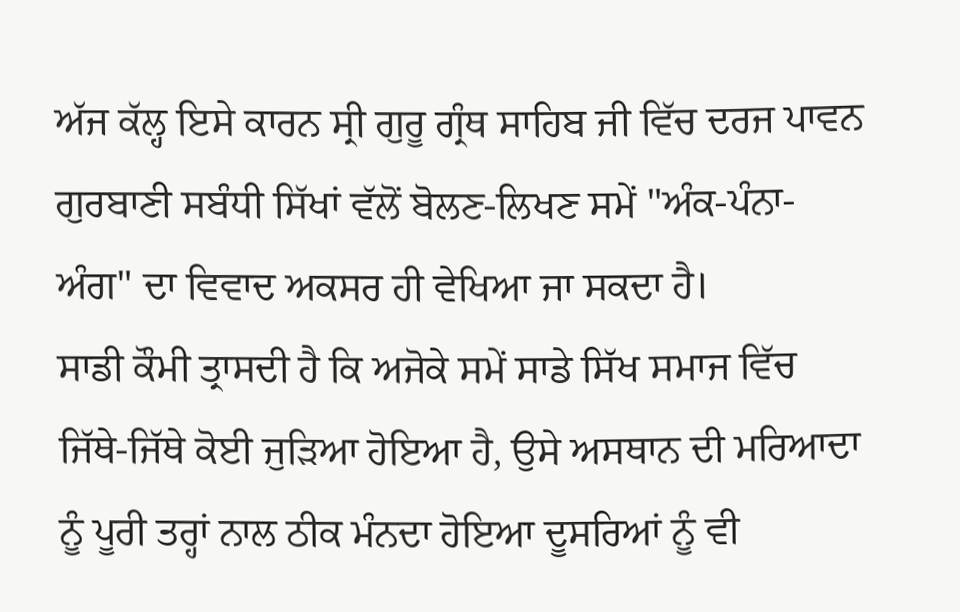ਅੱਜ ਕੱਲ੍ਹ ਇਸੇ ਕਾਰਨ ਸ੍ਰੀ ਗੁਰੂ ਗ੍ਰੰਥ ਸਾਹਿਬ ਜੀ ਵਿੱਚ ਦਰਜ ਪਾਵਨ ਗੁਰਬਾਣੀ ਸਬੰਧੀ ਸਿੱਖਾਂ ਵੱਲੋਂ ਬੋਲਣ-ਲਿਖਣ ਸਮੇਂ "ਅੰਕ-ਪੰਨਾ-ਅੰਗ" ਦਾ ਵਿਵਾਦ ਅਕਸਰ ਹੀ ਵੇਖਿਆ ਜਾ ਸਕਦਾ ਹੈ।
ਸਾਡੀ ਕੌਮੀ ਤ੍ਰਾਸਦੀ ਹੈ ਕਿ ਅਜੋਕੇ ਸਮੇਂ ਸਾਡੇ ਸਿੱਖ ਸਮਾਜ ਵਿੱਚ ਜਿੱਥੇ-ਜਿੱਥੇ ਕੋਈ ਜੁੜਿਆ ਹੋਇਆ ਹੈ, ਉਸੇ ਅਸਥਾਨ ਦੀ ਮਰਿਆਦਾ ਨੂੰ ਪੂਰੀ ਤਰ੍ਹਾਂ ਨਾਲ ਠੀਕ ਮੰਨਦਾ ਹੋਇਆ ਦੂਸਰਿਆਂ ਨੂੰ ਵੀ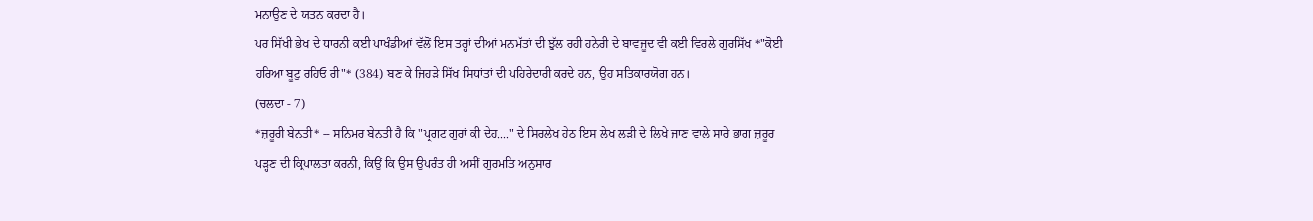ਮਨਾਉਣ ਦੇ ਯਤਨ ਕਰਦਾ ਹੈ।
ਪਰ ਸਿੱਖੀ ਭੇਖ ਦੇ ਧਾਰਨੀ ਕਈ ਪਾਖੰਡੀਆਂ ਵੱਲੋਂ ਇਸ ਤਰ੍ਹਾਂ ਦੀਆਂ ਮਨਮੱਤਾਂ ਦੀ ਝੁੱਲ ਰਹੀ ਹਨੇਰੀ ਦੇ ਬਾਵਜੂਦ ਵੀ ਕਈ ਵਿਰਲੇ ਗੁਰਸਿੱਖ *"ਕੋਈ ਹਰਿਆ ਬੂਟੁ ਰਹਿਓ ਰੀ"* (384) ਬਣ ਕੇ ਜਿਹੜੇ ਸਿੱਖ ਸਿਧਾਂਤਾਂ ਦੀ ਪਹਿਰੇਦਾਰੀ ਕਰਦੇ ਹਨ, ਉਹ ਸਤਿਕਾਰਯੋਗ ਹਨ।
(ਚਲਦਾ - 7)
*ਜ਼ਰੂਰੀ ਬੇਨਤੀ* -- ਸਨਿਮਰ ਬੇਨਤੀ ਹੈ ਕਿ "ਪ੍ਰਗਟ ਗੁਰਾਂ ਕੀ ਦੇਹ...." ਦੇ ਸਿਰਲੇਖ ਹੇਠ ਇਸ ਲੇਖ ਲੜੀ ਦੇ ਲਿਖੇ ਜਾਣ ਵਾਲੇ ਸਾਰੇ ਭਾਗ ਜ਼ਰੂਰ ਪੜ੍ਹਣ ਦੀ ਕ੍ਰਿਪਾਲਤਾ ਕਰਨੀ, ਕਿਉਂ ਕਿ ਉਸ ਉਪਰੰਤ ਹੀ ਅਸੀਂ ਗੁਰਮਤਿ ਅਨੁਸਾਰ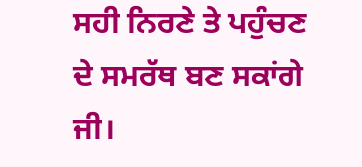ਸਹੀ ਨਿਰਣੇ ਤੇ ਪਹੁੰਚਣ ਦੇ ਸਮਰੱਥ ਬਣ ਸਕਾਂਗੇ ਜੀ।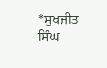*ਸੁਖਜੀਤ ਸਿੰਘ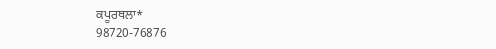ਕਪੂਰਥਲਾ*
98720-76876